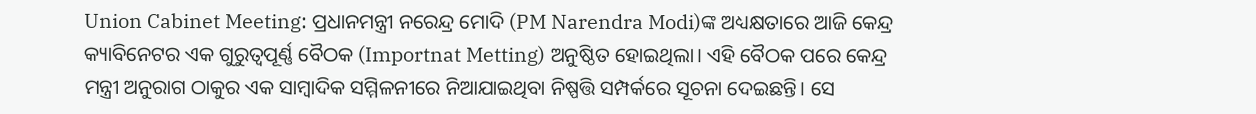Union Cabinet Meeting: ପ୍ରଧାନମନ୍ତ୍ରୀ ନରେନ୍ଦ୍ର ମୋଦି (PM Narendra Modi)ଙ୍କ ଅଧ୍ୟକ୍ଷତାରେ ଆଜି କେନ୍ଦ୍ର କ୍ୟାବିନେଟର ଏକ ଗୁରୁତ୍ୱପୂର୍ଣ୍ଣ ବୈଠକ (Importnat Metting) ଅନୁଷ୍ଠିତ ହୋଇଥିଲା। ଏହି ବୈଠକ ପରେ କେନ୍ଦ୍ର ମନ୍ତ୍ରୀ ଅନୁରାଗ ଠାକୁର ଏକ ସାମ୍ବାଦିକ ସମ୍ମିଳନୀରେ ନିଆଯାଇଥିବା ନିଷ୍ପତ୍ତି ସମ୍ପର୍କରେ ସୂଚନା ଦେଇଛନ୍ତି। ସେ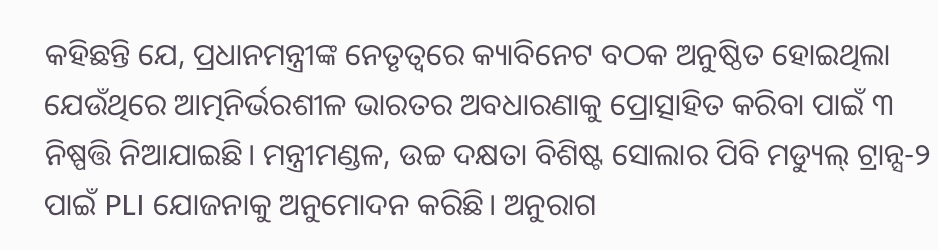କହିଛନ୍ତି ଯେ, ପ୍ରଧାନମନ୍ତ୍ରୀଙ୍କ ନେତୃତ୍ୱରେ କ୍ୟାବିନେଟ ବଠକ ଅନୁଷ୍ଠିତ ହୋଇଥିଲା ଯେଉଁଥିରେ ଆତ୍ମନିର୍ଭରଶୀଳ ଭାରତର ଅବଧାରଣାକୁ ପ୍ରୋତ୍ସାହିତ କରିବା ପାଇଁ ୩ ନିଷ୍ପତ୍ତି ନିଆଯାଇଛି। ମନ୍ତ୍ରୀମଣ୍ଡଳ, ଉଚ୍ଚ ଦକ୍ଷତା ବିଶିଷ୍ଟ ସୋଲାର ପିବି ମଡ୍ୟୁଲ୍ ଟ୍ରାନ୍ସ-୨ ପାଇଁ PLI ଯୋଜନାକୁ ଅନୁମୋଦନ କରିଛି। ଅନୁରାଗ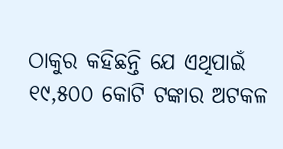ଠାକୁର କହିଛନ୍ତି ଯେ ଏଥିପାଇଁ ୧୯,୫୦୦ କୋଟି ଟଙ୍କାର ଅଟକଳ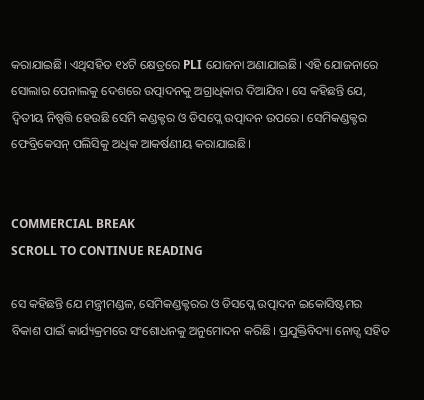କରାଯାଇଛି। ଏଥିସହିତ ୧୪ଟି କ୍ଷେତ୍ରରେ PLI ଯୋଜନା ଅଣାଯାଇଛି। ଏହି ଯୋଜନାରେ ସୋଲାର ପେନାଲକୁ ଦେଶରେ ଉତ୍ପାଦନକୁ ଅଗ୍ରାଧିକାର ଦିଆଯିବ। ସେ କହିଛନ୍ତି ଯେ, ଦ୍ୱିତୀୟ ନିଷ୍ପତ୍ତି ହେଉଛି ସେମି କଣ୍ଡକ୍ଟର ଓ ଡିସପ୍ଲେ ଉତ୍ପାଦନ ଉପରେ। ସେମିକଣ୍ଡକ୍ଟର ଫେବ୍ରିକେସନ୍ ପଲିସିକୁ ଅଧିକ ଆକର୍ଷଣୀୟ କରାଯାଇଛି।


COMMERCIAL BREAK
SCROLL TO CONTINUE READING

ସେ କହିଛନ୍ତି ଯେ ମନ୍ତ୍ରୀମଣ୍ଡଳ, ସେମିକଣ୍ଡକ୍ଟରର ଓ ଡିସପ୍ଲେ ଉତ୍ପାଦନ ଇକୋସିଷ୍ଟମର ବିକାଶ ପାଇଁ କାର୍ଯ୍ୟକ୍ରମରେ ସଂଶୋଧନକୁ ଅନୁମୋଦନ କରିଛି। ପ୍ରଯୁକ୍ତିବିଦ୍ୟା ନୋଡ୍ସ ସହିତ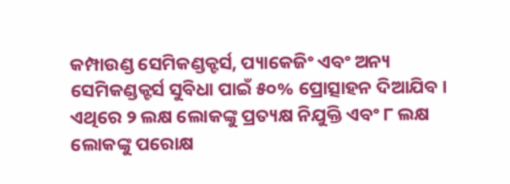କମ୍ପାଉଣ୍ଡ ସେମିକଣ୍ଡକ୍ଟର୍ସ, ପ୍ୟାକେଜିଂ ଏବଂ ଅନ୍ୟ ସେମିକଣ୍ଡକ୍ଟର୍ସ ସୁବିଧା ପାଇଁ ୫୦% ପ୍ରୋତ୍ସାହନ ଦିଆଯିବ। ଏଥିରେ ୨ ଲକ୍ଷ ଲୋକଙ୍କୁ ପ୍ରତ୍ୟକ୍ଷ ନିଯୁକ୍ତି ଏବଂ ୮ ଲକ୍ଷ ଲୋକଙ୍କୁ ପରୋକ୍ଷ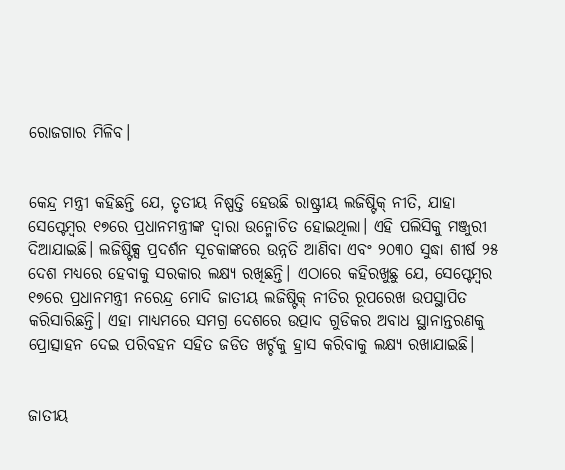ରୋଜଗାର ମିଳିବ।


କେନ୍ଦ୍ର ମନ୍ତ୍ରୀ କହିଛନ୍ତି ଯେ, ତୃତୀୟ ନିଷ୍ପତ୍ତି ହେଉଛି ରାଷ୍ଟ୍ରୀୟ ଲଜିଷ୍ଟିକ୍ ନୀତି, ଯାହା ସେପ୍ଟେମ୍ବର ୧୭ରେ ପ୍ରଧାନମନ୍ତ୍ରୀଙ୍କ ଦ୍ୱାରା ଉନ୍ମୋଚିତ ହୋଇଥିଲା। ଏହି ପଲିସିକୁ ମଞ୍ଜୁରୀ ଦିଆଯାଇଛି। ଲଜିଷ୍ଟିକ୍ସ ପ୍ରଦର୍ଶନ ସୂଚକାଙ୍କରେ ଉନ୍ନତି ଆଣିବା ଏବଂ ୨୦୩୦ ସୁଦ୍ଧା ଶୀର୍ଷ ୨୫ ଦେଶ ମଧ୍ୟରେ ହେବାକୁ ସରକାର ଲକ୍ଷ୍ୟ ରଖିଛନ୍ତି। ଏଠାରେ କହିରଖୁଛୁ ଯେ, ସେପ୍ଟେମ୍ବର ୧୭ରେ ପ୍ରଧାନମନ୍ତ୍ରୀ ନରେନ୍ଦ୍ର ମୋଦି ଜାତୀୟ ଲଜିଷ୍ଟିକ୍ ନୀତିର ରୂପରେଖ ଉପସ୍ଥାପିତ କରିସାରିଛନ୍ତି। ଏହା ମାଧ୍ୟମରେ ସମଗ୍ର ଦେଶରେ ଉତ୍ପାଦ ଗୁଡିକର ଅବାଧ ସ୍ଥାନାନ୍ତରଣକୁ ପ୍ରୋତ୍ସାହନ ଦେଇ ପରିବହନ ସହିତ ଜଡିତ ଖର୍ଚ୍ଚକୁ ହ୍ରାସ କରିବାକୁ ଲକ୍ଷ୍ୟ ରଖାଯାଇଛି।


ଜାତୀୟ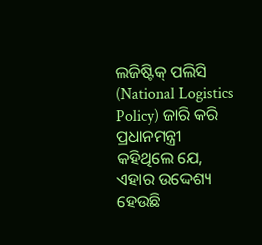ଲଜିଷ୍ଟିକ୍ ପଲିସି (National Logistics Policy) ଜାରି କରି ପ୍ରଧାନମନ୍ତ୍ରୀ କହିଥିଲେ ଯେ, ଏହାର ଉଦ୍ଦେଶ୍ୟ ହେଉଛି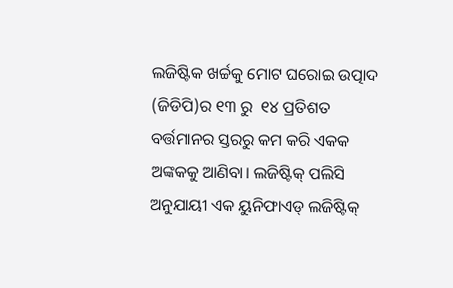ଲଜିଷ୍ଟିକ ଖର୍ଚ୍ଚକୁ ମୋଟ ଘରୋଇ ଉତ୍ପାଦ (ଜିଡିପି)ର ୧୩ ରୁ  ୧୪ ପ୍ରତିଶତ ବର୍ତ୍ତମାନର ସ୍ତରରୁ କମ କରି ଏକକ ଅଙ୍କକକୁ ଆଣିବା। ଲଜିଷ୍ଟିକ୍ ପଲିସି ଅନୁଯାୟୀ ଏକ ୟୁନିଫାଏଡ୍ ଲଜିଷ୍ଟିକ୍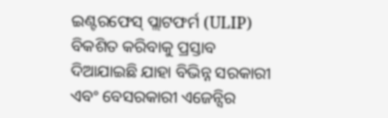ଇଣ୍ଟରଫେସ୍ ପ୍ଲାଟଫର୍ମ (ULIP) ବିକଶିତ କରିବାକୁ ପ୍ରସ୍ତାବ ଦିଆଯାଇଛି ଯାହା ବିଭିନ୍ନ ସରକାରୀ ଏବଂ ବେସରକାରୀ ଏଜେନ୍ସିର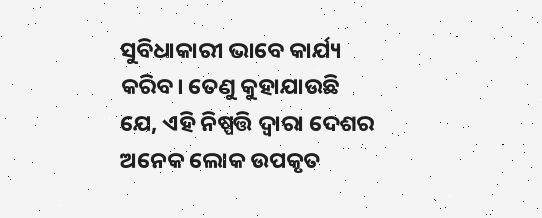ସୁବିଧାକାରୀ ଭାବେ କାର୍ଯ୍ୟ କରିବ। ତେଣୁ କୁହାଯାଉଛି ଯେ, ଏହି ନିଷ୍ପତ୍ତି ଦ୍ବାରା ଦେଶର ଅନେକ ଲୋକ ଉପକୃତ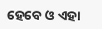ହେବେ ଓ ଏହା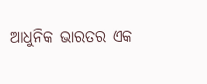ଆଧୁନିକ ଭାରତର ଏକ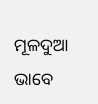ମୂଳଦୁଆ ଭାବେ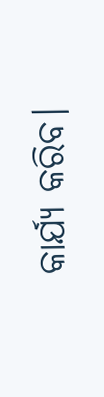କାର୍ଯ୍ୟ କରିବ।